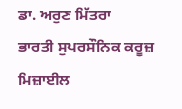ਡਾ. ਅਰੁਣ ਮਿੱਤਰਾ
ਭਾਰਤੀ ਸੁਪਰਸੌਨਿਕ ਕਰੂਜ਼ ਮਿਜ਼ਾਈਲ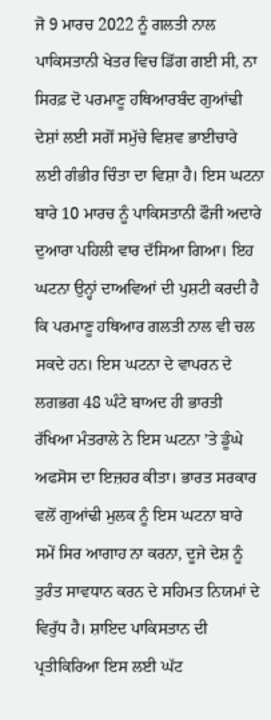ਜੋ 9 ਮਾਰਚ 2022 ਨੂੰ ਗਲਤੀ ਨਾਲ ਪਾਕਿਸਤਾਨੀ ਖੇਤਰ ਵਿਚ ਡਿੱਗ ਗਈ ਸੀ, ਨਾ ਸਿਰਫ਼ ਦੋ ਪਰਮਾਣੂ ਹਥਿਆਰਬੰਦ ਗੁਆਂਢੀ ਦੇਸ਼ਾਂ ਲਈ ਸਗੋਂ ਸਮੁੱਚੇ ਵਿਸ਼ਵ ਭਾਈਚਾਰੇ ਲਈ ਗੰਭੀਰ ਚਿੰਤਾ ਦਾ ਵਿਸ਼ਾ ਹੈ। ਇਸ ਘਟਨਾ ਬਾਰੇ 10 ਮਾਰਚ ਨੂੰ ਪਾਕਿਸਤਾਨੀ ਫੌਜੀ ਅਦਾਰੇ ਦੁਆਰਾ ਪਹਿਲੀ ਵਾਰ ਦੱਸਿਆ ਗਿਆ। ਇਹ ਘਟਨਾ ਉਨ੍ਹਾਂ ਦਾਅਵਿਆਂ ਦੀ ਪੁਸ਼ਟੀ ਕਰਦੀ ਹੈ ਕਿ ਪਰਮਾਣੂ ਹਥਿਆਰ ਗਲਤੀ ਨਾਲ ਵੀ ਚਲ ਸਕਦੇ ਹਨ। ਇਸ ਘਟਨਾ ਦੇ ਵਾਪਰਨ ਦੇ ਲਗਭਗ 48 ਘੰਟੇ ਬਾਅਦ ਹੀ ਭਾਰਤੀ ਰੱਖਿਆ ਮੰਤਰਾਲੇ ਨੇ ਇਸ ਘਟਨਾ ’ਤੇ ਡੂੰਘੇ ਅਫਸੋਸ ਦਾ ਇਜ਼ਹਰ ਕੀਤਾ। ਭਾਰਤ ਸਰਕਾਰ ਵਲੋਂ ਗੁਆਂਢੀ ਮੁਲਕ ਨੂੰ ਇਸ ਘਟਨਾ ਬਾਰੇ ਸਮੇਂ ਸਿਰ ਆਗਾਹ ਨਾ ਕਰਨਾ, ਦੂਜੇ ਦੇਸ਼ ਨੂੰ ਤੁਰੰਤ ਸਾਵਧਾਨ ਕਰਨ ਦੇ ਸਹਿਮਤ ਨਿਯਮਾਂ ਦੇ ਵਿਰੁੱਧ ਹੈ। ਸ਼ਾਇਦ ਪਾਕਿਸਤਾਨ ਦੀ ਪ੍ਰਤੀਕਿਰਿਆ ਇਸ ਲਈ ਘੱਟ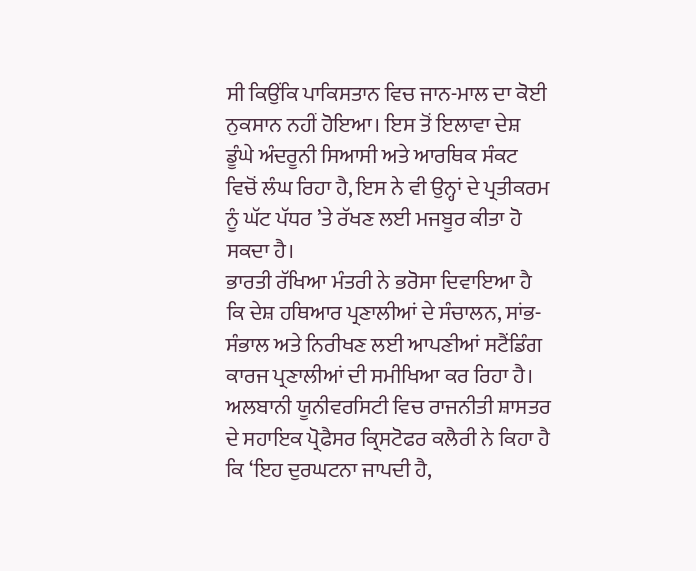ਸੀ ਕਿਉਂਕਿ ਪਾਕਿਸਤਾਨ ਵਿਚ ਜਾਨ-ਮਾਲ ਦਾ ਕੋਈ ਨੁਕਸਾਨ ਨਹੀਂ ਹੋਇਆ। ਇਸ ਤੋਂ ਇਲਾਵਾ ਦੇਸ਼ ਡੂੰਘੇ ਅੰਦਰੂਨੀ ਸਿਆਸੀ ਅਤੇ ਆਰਥਿਕ ਸੰਕਟ ਵਿਚੋਂ ਲੰਘ ਰਿਹਾ ਹੈ, ਇਸ ਨੇ ਵੀ ਉਨ੍ਹਾਂ ਦੇ ਪ੍ਰਤੀਕਰਮ ਨੂੰ ਘੱਟ ਪੱਧਰ ’ਤੇ ਰੱਖਣ ਲਈ ਮਜਬੂਰ ਕੀਤਾ ਹੋ ਸਕਦਾ ਹੈ।
ਭਾਰਤੀ ਰੱਖਿਆ ਮੰਤਰੀ ਨੇ ਭਰੋਸਾ ਦਿਵਾਇਆ ਹੈ ਕਿ ਦੇਸ਼ ਹਥਿਆਰ ਪ੍ਰਣਾਲੀਆਂ ਦੇ ਸੰਚਾਲਨ, ਸਾਂਭ-ਸੰਭਾਲ ਅਤੇ ਨਿਰੀਖਣ ਲਈ ਆਪਣੀਆਂ ਸਟੈਂਡਿੰਗ ਕਾਰਜ ਪ੍ਰਣਾਲੀਆਂ ਦੀ ਸਮੀਖਿਆ ਕਰ ਰਿਹਾ ਹੈ। ਅਲਬਾਨੀ ਯੂਨੀਵਰਸਿਟੀ ਵਿਚ ਰਾਜਨੀਤੀ ਸ਼ਾਸਤਰ ਦੇ ਸਹਾਇਕ ਪ੍ਰੋਫੈਸਰ ਕ੍ਰਿਸਟੋਫਰ ਕਲੈਰੀ ਨੇ ਕਿਹਾ ਹੈ ਕਿ ‘ਇਹ ਦੁਰਘਟਨਾ ਜਾਪਦੀ ਹੈ,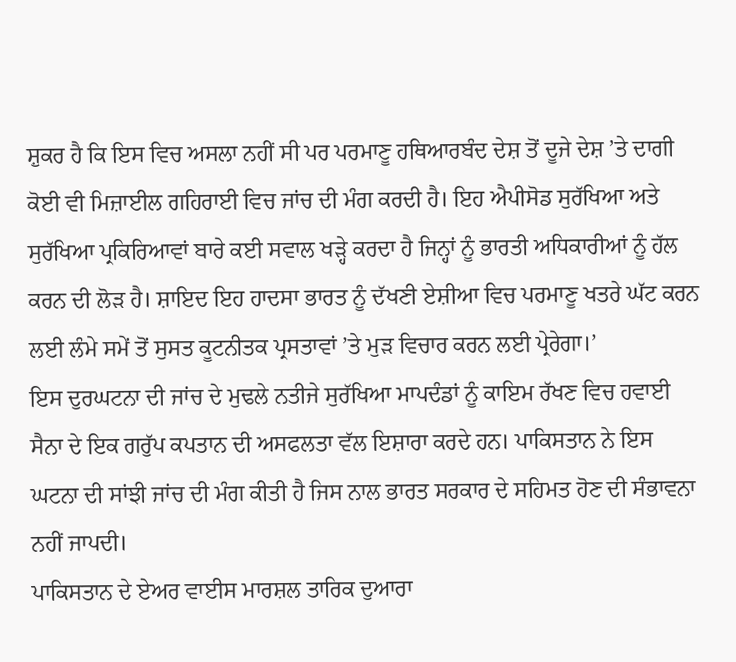ਸ਼ੁਕਰ ਹੈ ਕਿ ਇਸ ਵਿਚ ਅਸਲਾ ਨਹੀਂ ਸੀ ਪਰ ਪਰਮਾਣੂ ਹਥਿਆਰਬੰਦ ਦੇਸ਼ ਤੋਂ ਦੂਜੇ ਦੇਸ਼ ’ਤੇ ਦਾਗੀ ਕੋਈ ਵੀ ਮਿਜ਼ਾਈਲ ਗਹਿਰਾਈ ਵਿਚ ਜਾਂਚ ਦੀ ਮੰਗ ਕਰਦੀ ਹੈ। ਇਹ ਐਪੀਸੋਡ ਸੁਰੱਖਿਆ ਅਤੇ ਸੁਰੱਖਿਆ ਪ੍ਰਕਿਰਿਆਵਾਂ ਬਾਰੇ ਕਈ ਸਵਾਲ ਖੜ੍ਹੇ ਕਰਦਾ ਹੈ ਜਿਨ੍ਹਾਂ ਨੂੰ ਭਾਰਤੀ ਅਧਿਕਾਰੀਆਂ ਨੂੰ ਹੱਲ ਕਰਨ ਦੀ ਲੋੜ ਹੈ। ਸ਼ਾਇਦ ਇਹ ਹਾਦਸਾ ਭਾਰਤ ਨੂੰ ਦੱਖਣੀ ਏਸ਼ੀਆ ਵਿਚ ਪਰਮਾਣੂ ਖਤਰੇ ਘੱਟ ਕਰਨ ਲਈ ਲੰਮੇ ਸਮੇਂ ਤੋਂ ਸੁਸਤ ਕੂਟਨੀਤਕ ਪ੍ਰਸਤਾਵਾਂ ’ਤੇ ਮੁੜ ਵਿਚਾਰ ਕਰਨ ਲਈ ਪ੍ਰੇਰੇਗਾ।’
ਇਸ ਦੁਰਘਟਨਾ ਦੀ ਜਾਂਚ ਦੇ ਮੁਢਲੇ ਨਤੀਜੇ ਸੁਰੱਖਿਆ ਮਾਪਦੰਡਾਂ ਨੂੰ ਕਾਇਮ ਰੱਖਣ ਵਿਚ ਹਵਾਈ ਸੈਨਾ ਦੇ ਇਕ ਗਰੁੱਪ ਕਪਤਾਨ ਦੀ ਅਸਫਲਤਾ ਵੱਲ ਇਸ਼ਾਰਾ ਕਰਦੇ ਹਨ। ਪਾਕਿਸਤਾਨ ਨੇ ਇਸ ਘਟਨਾ ਦੀ ਸਾਂਝੀ ਜਾਂਚ ਦੀ ਮੰਗ ਕੀਤੀ ਹੈ ਜਿਸ ਨਾਲ ਭਾਰਤ ਸਰਕਾਰ ਦੇ ਸਹਿਮਤ ਹੋਣ ਦੀ ਸੰਭਾਵਨਾ ਨਹੀਂ ਜਾਪਦੀ।
ਪਾਕਿਸਤਾਨ ਦੇ ਏਅਰ ਵਾਈਸ ਮਾਰਸ਼ਲ ਤਾਰਿਕ ਦੁਆਰਾ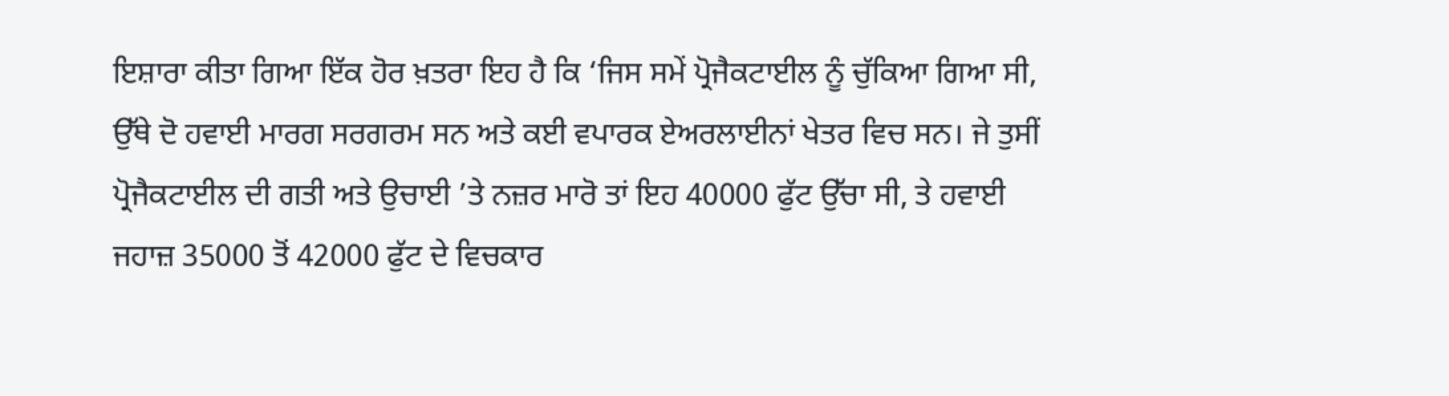ਇਸ਼ਾਰਾ ਕੀਤਾ ਗਿਆ ਇੱਕ ਹੋਰ ਖ਼ਤਰਾ ਇਹ ਹੈ ਕਿ ‘ਜਿਸ ਸਮੇਂ ਪ੍ਰੋਜੈਕਟਾਈਲ ਨੂੰ ਚੁੱਕਿਆ ਗਿਆ ਸੀ, ਉੱਥੇ ਦੋ ਹਵਾਈ ਮਾਰਗ ਸਰਗਰਮ ਸਨ ਅਤੇ ਕਈ ਵਪਾਰਕ ਏਅਰਲਾਈਨਾਂ ਖੇਤਰ ਵਿਚ ਸਨ। ਜੇ ਤੁਸੀਂ ਪ੍ਰੋਜੈਕਟਾਈਲ ਦੀ ਗਤੀ ਅਤੇ ਉਚਾਈ ’ਤੇ ਨਜ਼ਰ ਮਾਰੋ ਤਾਂ ਇਹ 40000 ਫੁੱਟ ਉੱਚਾ ਸੀ, ਤੇ ਹਵਾਈ ਜਹਾਜ਼ 35000 ਤੋਂ 42000 ਫੁੱਟ ਦੇ ਵਿਚਕਾਰ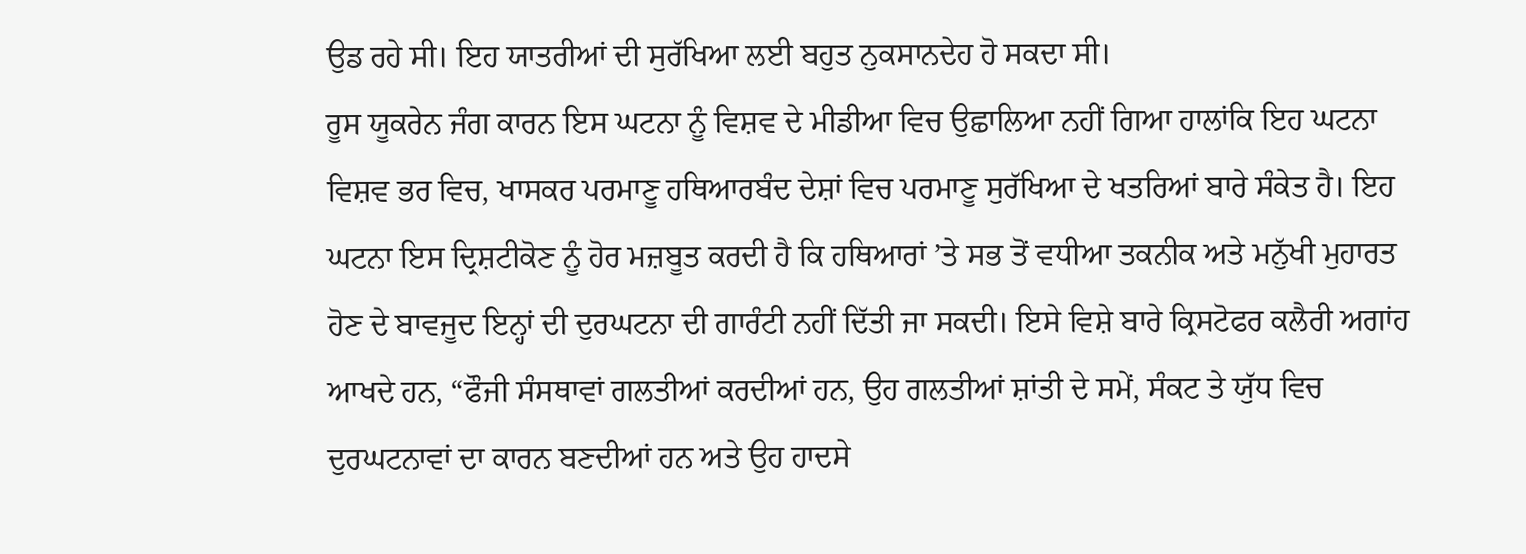ਉਡ ਰਹੇ ਸੀ। ਇਹ ਯਾਤਰੀਆਂ ਦੀ ਸੁਰੱਖਿਆ ਲਈ ਬਹੁਤ ਨੁਕਸਾਨਦੇਹ ਹੋ ਸਕਦਾ ਸੀ।
ਰੂਸ ਯੂਕਰੇਨ ਜੰਗ ਕਾਰਨ ਇਸ ਘਟਨਾ ਨੂੰ ਵਿਸ਼ਵ ਦੇ ਮੀਡੀਆ ਵਿਚ ਉਛਾਲਿਆ ਨਹੀਂ ਗਿਆ ਹਾਲਾਂਕਿ ਇਹ ਘਟਨਾ ਵਿਸ਼ਵ ਭਰ ਵਿਚ, ਖਾਸਕਰ ਪਰਮਾਣੂ ਹਥਿਆਰਬੰਦ ਦੇਸ਼ਾਂ ਵਿਚ ਪਰਮਾਣੂ ਸੁਰੱਖਿਆ ਦੇ ਖਤਰਿਆਂ ਬਾਰੇ ਸੰਕੇਤ ਹੈ। ਇਹ ਘਟਨਾ ਇਸ ਦ੍ਰਿਸ਼ਟੀਕੋਣ ਨੂੰ ਹੋਰ ਮਜ਼ਬੂਤ ਕਰਦੀ ਹੈ ਕਿ ਹਥਿਆਰਾਂ ’ਤੇ ਸਭ ਤੋਂ ਵਧੀਆ ਤਕਨੀਕ ਅਤੇ ਮਨੁੱਖੀ ਮੁਹਾਰਤ ਹੋਣ ਦੇ ਬਾਵਜੂਦ ਇਨ੍ਹਾਂ ਦੀ ਦੁਰਘਟਨਾ ਦੀ ਗਾਰੰਟੀ ਨਹੀਂ ਦਿੱਤੀ ਜਾ ਸਕਦੀ। ਇਸੇ ਵਿਸ਼ੇ ਬਾਰੇ ਕ੍ਰਿਸਟੋਫਰ ਕਲੈਰੀ ਅਗਾਂਹ ਆਖਦੇ ਹਨ, “ਫੌਜੀ ਸੰਸਥਾਵਾਂ ਗਲਤੀਆਂ ਕਰਦੀਆਂ ਹਨ, ਉਹ ਗਲਤੀਆਂ ਸ਼ਾਂਤੀ ਦੇ ਸਮੇਂ, ਸੰਕਟ ਤੇ ਯੁੱਧ ਵਿਚ ਦੁਰਘਟਨਾਵਾਂ ਦਾ ਕਾਰਨ ਬਣਦੀਆਂ ਹਨ ਅਤੇ ਉਹ ਹਾਦਸੇ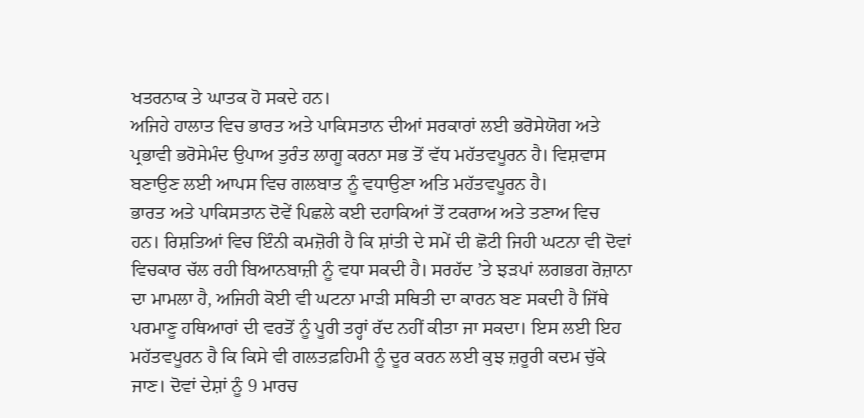ਖਤਰਨਾਕ ਤੇ ਘਾਤਕ ਹੋ ਸਕਦੇ ਹਨ।
ਅਜਿਹੇ ਹਾਲਾਤ ਵਿਚ ਭਾਰਤ ਅਤੇ ਪਾਕਿਸਤਾਨ ਦੀਆਂ ਸਰਕਾਰਾਂ ਲਈ ਭਰੋਸੇਯੋਗ ਅਤੇ ਪ੍ਰਭਾਵੀ ਭਰੋਸੇਮੰਦ ਉਪਾਅ ਤੁਰੰਤ ਲਾਗੂ ਕਰਨਾ ਸਭ ਤੋਂ ਵੱਧ ਮਹੱਤਵਪੂਰਨ ਹੈ। ਵਿਸ਼ਵਾਸ ਬਣਾਉਣ ਲਈ ਆਪਸ ਵਿਚ ਗਲਬਾਤ ਨੂੰ ਵਧਾਉਣਾ ਅਤਿ ਮਹੱਤਵਪੂਰਨ ਹੈ।
ਭਾਰਤ ਅਤੇ ਪਾਕਿਸਤਾਨ ਦੋਵੇਂ ਪਿਛਲੇ ਕਈ ਦਹਾਕਿਆਂ ਤੋਂ ਟਕਰਾਅ ਅਤੇ ਤਣਾਅ ਵਿਚ ਹਨ। ਰਿਸ਼ਤਿਆਂ ਵਿਚ ਇੰਨੀ ਕਮਜ਼ੋਰੀ ਹੈ ਕਿ ਸ਼ਾਂਤੀ ਦੇ ਸਮੇਂ ਦੀ ਛੋਟੀ ਜਿਹੀ ਘਟਨਾ ਵੀ ਦੋਵਾਂ ਵਿਚਕਾਰ ਚੱਲ ਰਹੀ ਬਿਆਨਬਾਜ਼ੀ ਨੂੰ ਵਧਾ ਸਕਦੀ ਹੈ। ਸਰਹੱਦ ’ਤੇ ਝੜਪਾਂ ਲਗਭਗ ਰੋਜ਼ਾਨਾ ਦਾ ਮਾਮਲਾ ਹੈ, ਅਜਿਹੀ ਕੋਈ ਵੀ ਘਟਨਾ ਮਾੜੀ ਸਥਿਤੀ ਦਾ ਕਾਰਨ ਬਣ ਸਕਦੀ ਹੈ ਜਿੱਥੇ ਪਰਮਾਣੂ ਹਥਿਆਰਾਂ ਦੀ ਵਰਤੋਂ ਨੂੰ ਪੂਰੀ ਤਰ੍ਹਾਂ ਰੱਦ ਨਹੀਂ ਕੀਤਾ ਜਾ ਸਕਦਾ। ਇਸ ਲਈ ਇਹ ਮਹੱਤਵਪੂਰਨ ਹੈ ਕਿ ਕਿਸੇ ਵੀ ਗਲਤਫ਼ਹਿਮੀ ਨੂੰ ਦੂਰ ਕਰਨ ਲਈ ਕੁਝ ਜ਼ਰੂਰੀ ਕਦਮ ਚੁੱਕੇ ਜਾਣ। ਦੋਵਾਂ ਦੇਸ਼ਾਂ ਨੂੰ 9 ਮਾਰਚ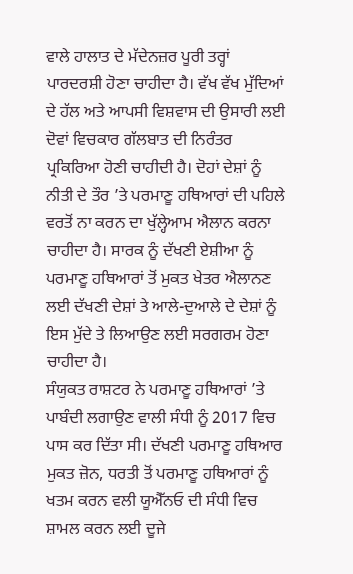ਵਾਲੇ ਹਾਲਾਤ ਦੇ ਮੱਦੇਨਜ਼ਰ ਪੂਰੀ ਤਰ੍ਹਾਂ ਪਾਰਦਰਸ਼ੀ ਹੋਣਾ ਚਾਹੀਦਾ ਹੈ। ਵੱਖ ਵੱਖ ਮੁੱਦਿਆਂ ਦੇ ਹੱਲ ਅਤੇ ਆਪਸੀ ਵਿਸ਼ਵਾਸ ਦੀ ਉਸਾਰੀ ਲਈ ਦੋਵਾਂ ਵਿਚਕਾਰ ਗੱਲਬਾਤ ਦੀ ਨਿਰੰਤਰ ਪ੍ਰਕਿਰਿਆ ਹੋਣੀ ਚਾਹੀਦੀ ਹੈ। ਦੋਹਾਂ ਦੇਸ਼ਾਂ ਨੂੰ ਨੀਤੀ ਦੇ ਤੌਰ ’ਤੇ ਪਰਮਾਣੂ ਹਥਿਆਰਾਂ ਦੀ ਪਹਿਲੇ ਵਰਤੋਂ ਨਾ ਕਰਨ ਦਾ ਖੁੱਲ੍ਹੇਆਮ ਐਲਾਨ ਕਰਨਾ ਚਾਹੀਦਾ ਹੈ। ਸਾਰਕ ਨੂੰ ਦੱਖਣੀ ਏਸ਼ੀਆ ਨੂੰ ਪਰਮਾਣੂ ਹਥਿਆਰਾਂ ਤੋਂ ਮੁਕਤ ਖੇਤਰ ਐਲਾਨਣ ਲਈ ਦੱਖਣੀ ਦੇਸ਼ਾਂ ਤੇ ਆਲੇ-ਦੁਆਲੇ ਦੇ ਦੇਸ਼ਾਂ ਨੂੰ ਇਸ ਮੁੱਦੇ ਤੇ ਲਿਆਉਣ ਲਈ ਸਰਗਰਮ ਹੋਣਾ ਚਾਹੀਦਾ ਹੈ।
ਸੰਯੁਕਤ ਰਾਸ਼ਟਰ ਨੇ ਪਰਮਾਣੂ ਹਥਿਆਰਾਂ ’ਤੇ ਪਾਬੰਦੀ ਲਗਾਉਣ ਵਾਲੀ ਸੰਧੀ ਨੂੰ 2017 ਵਿਚ ਪਾਸ ਕਰ ਦਿੱਤਾ ਸੀ। ਦੱਖਣੀ ਪਰਮਾਣੂ ਹਥਿਆਰ ਮੁਕਤ ਜ਼ੋਨ, ਧਰਤੀ ਤੋਂ ਪਰਮਾਣੂ ਹਥਿਆਰਾਂ ਨੂੰ ਖਤਮ ਕਰਨ ਵਲੀ ਯੂਐੱਨਓ ਦੀ ਸੰਧੀ ਵਿਚ ਸ਼ਾਮਲ ਕਰਨ ਲਈ ਦੂਜੇ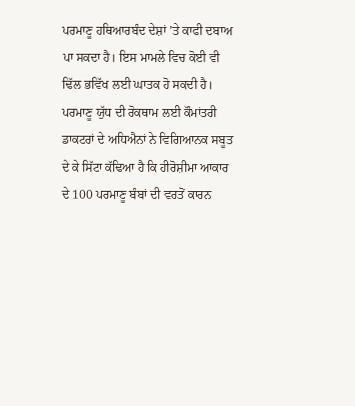ਪਰਮਾਣੂ ਹਥਿਆਰਬੰਦ ਦੇਸ਼ਾਂ ’ਤੇ ਕਾਫੀ ਦਬਾਅ ਪਾ ਸਕਦਾ ਹੈ। ਇਸ ਮਾਮਲੇ ਵਿਚ ਕੋਈ ਵੀ ਢਿੱਲ ਭਵਿੱਖ ਲਈ ਘਾਤਕ ਹੋ ਸਕਦੀ ਹੈ। ਪਰਮਾਣੂ ਯੁੱਧ ਦੀ ਰੋਕਥਾਮ ਲਈ ਕੌਮਾਂਤਰੀ ਡਾਕਟਰਾਂ ਦੇ ਅਧਿਐਨਾਂ ਨੇ ਵਿਗਿਆਨਕ ਸਬੂਤ ਦੇ ਕੇ ਸਿੱਟਾ ਕੱਢਿਆ ਹੈ ਕਿ ਹੀਰੋਸ਼ੀਮਾ ਆਕਾਰ ਦੇ 100 ਪਰਮਾਣੂ ਬੰਬਾਂ ਦੀ ਵਰਤੋਂ ਕਾਰਨ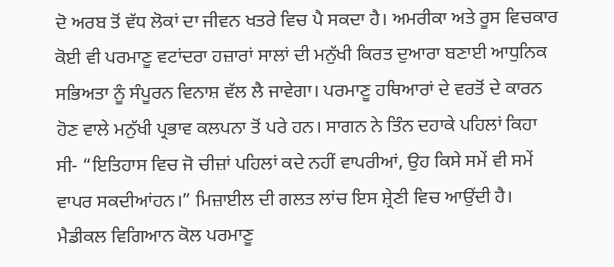ਦੋ ਅਰਬ ਤੋਂ ਵੱਧ ਲੋਕਾਂ ਦਾ ਜੀਵਨ ਖਤਰੇ ਵਿਚ ਪੈ ਸਕਦਾ ਹੈ। ਅਮਰੀਕਾ ਅਤੇ ਰੂਸ ਵਿਚਕਾਰ ਕੋਈ ਵੀ ਪਰਮਾਣੂ ਵਟਾਂਦਰਾ ਹਜ਼ਾਰਾਂ ਸਾਲਾਂ ਦੀ ਮਨੁੱਖੀ ਕਿਰਤ ਦੁਆਰਾ ਬਣਾਈ ਆਧੁਨਿਕ ਸਭਿਅਤਾ ਨੂੰ ਸੰਪੂਰਨ ਵਿਨਾਸ਼ ਵੱਲ ਲੈ ਜਾਵੇਗਾ। ਪਰਮਾਣੂ ਹਥਿਆਰਾਂ ਦੇ ਵਰਤੋਂ ਦੇ ਕਾਰਨ ਹੋਣ ਵਾਲੇ ਮਨੁੱਖੀ ਪ੍ਰਭਾਵ ਕਲਪਨਾ ਤੋਂ ਪਰੇ ਹਨ। ਸਾਗਨ ਨੇ ਤਿੰਨ ਦਹਾਕੇ ਪਹਿਲਾਂ ਕਿਹਾ ਸੀ- “ਇਤਿਹਾਸ ਵਿਚ ਜੋ ਚੀਜ਼ਾਂ ਪਹਿਲਾਂ ਕਦੇ ਨਹੀਂ ਵਾਪਰੀਆਂ, ਉਹ ਕਿਸੇ ਸਮੇਂ ਵੀ ਸਮੇਂ ਵਾਪਰ ਸਕਦੀਆਂਹਨ।” ਮਿਜ਼ਾਈਲ ਦੀ ਗਲਤ ਲਾਂਚ ਇਸ ਸ਼੍ਰੇਣੀ ਵਿਚ ਆਉਂਦੀ ਹੈ।
ਮੈਡੀਕਲ ਵਿਗਿਆਨ ਕੋਲ ਪਰਮਾਣੂ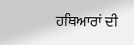ਹਥਿਆਰਾਂ ਦੀ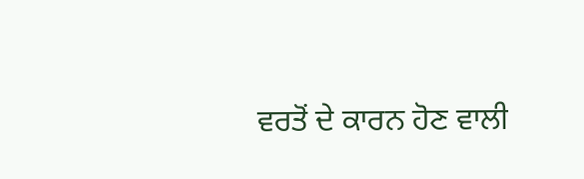ਵਰਤੋਂ ਦੇ ਕਾਰਨ ਹੋਣ ਵਾਲੀ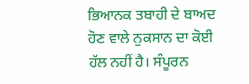ਭਿਆਨਕ ਤਬਾਹੀ ਦੇ ਬਾਅਦ ਹੋਣ ਵਾਲੇ ਨੁਕਸਾਨ ਦਾ ਕੋਈ ਹੱਲ ਨਹੀਂ ਹੈ। ਸੰਪੂਰਨ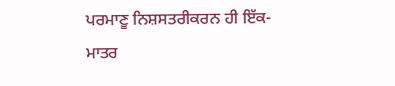ਪਰਮਾਣੂ ਨਿਸ਼ਸਤਰੀਕਰਨ ਹੀ ਇੱਕ-ਮਾਤਰ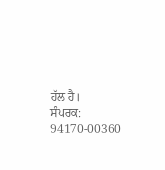ਹੱਲ ਹੈ।
ਸੰਪਰਕ: 94170-00360